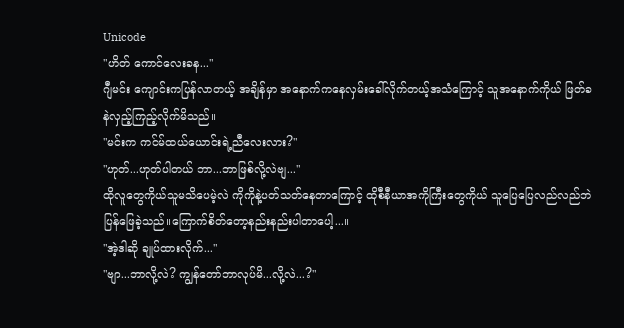Unicode
"ဟိတ် ကောင်လေးခန..."
ဂျီမင်း ကျောင်းကပြန်လာတယ့် အချိန်မှာ အနောက်ကနေလှမ်းခေါ်လိုက်တယ့်အသံကြောင့် သူအနောက်ကိုယ် ဖြတ်ခနဲလှည့်ကြည့်လိုက်မိသည်။
"မင်းက ကင်မ်ထယ်ယောင်းရဲ့ညီလေးလား?"
"ဟုတ်...ဟုတ်ပါတယ် ဘာ...ဘာဖြစ်လို့လဲဗျ..."
ထိုလူတွေကိုယ်သူမသိပေမဲ့လဲ ကိုကိုနဲ့ပတ်သတ်နေတာကြောင့် ထိုစီနီယာအကိုကြီးတွေကိုယ် သူပြေပြေလည်လည်ဘဲပြန်ဖြေခဲ့သည်။ကြောက်စိတ်တော့နည်းနည်းပါတာပေါ့...။
"အဲ့ဒါဆို ချုပ်ထားလိုက်..."
"ဗျာ...ဘာလို့လဲ? ကျွန်တော်ဘာလုပ်မိ...လို့လဲ...?"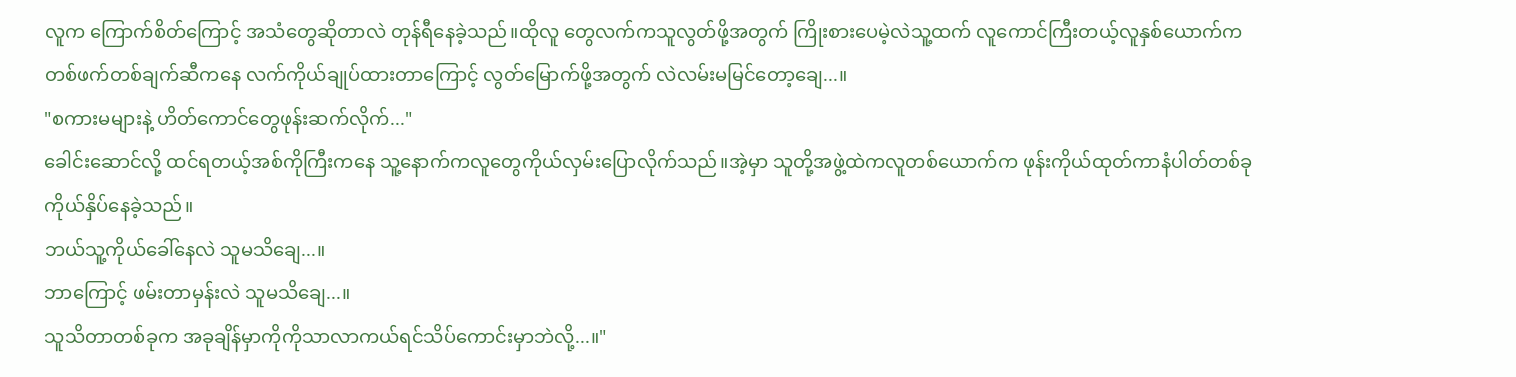လူက ကြောက်စိတ်ကြောင့် အသံတွေဆိုတာလဲ တုန်ရီနေခဲ့သည်။ထိုလူ တွေလက်ကသူလွတ်ဖို့အတွက် ကြိုးစားပေမဲ့လဲသူ့ထက် လူကောင်ကြီးတယ့်လူနှစ်ယောက်က တစ်ဖက်တစ်ချက်ဆီကနေ လက်ကိုယ်ချုပ်ထားတာကြောင့် လွတ်မြောက်ဖို့အတွက် လဲလမ်းမမြင်တော့ချေ...။
"စကားမများနဲ့ ဟိတ်ကောင်တွေဖုန်းဆက်လိုက်..."
ခေါင်းဆောင်လို့ ထင်ရတယ့်အစ်ကိုကြီးကနေ သူ့နောက်ကလူတွေကိုယ်လှမ်းပြောလိုက်သည်။အဲ့မှာ သူတို့အဖွဲ့ထဲကလူတစ်ယောက်က ဖုန်းကိုယ်ထုတ်ကာနံပါတ်တစ်ခုကိုယ်နှိပ်နေခဲ့သည်။
ဘယ်သူ့ကိုယ်ခေါ်နေလဲ သူမသိချေ...။
ဘာကြောင့် ဖမ်းတာမှန်းလဲ သူမသိချေ...။
သူသိတာတစ်ခုက အခုချိန်မှာကိုကိုသာလာကယ်ရင်သိပ်ကောင်းမှာဘဲလို့...။"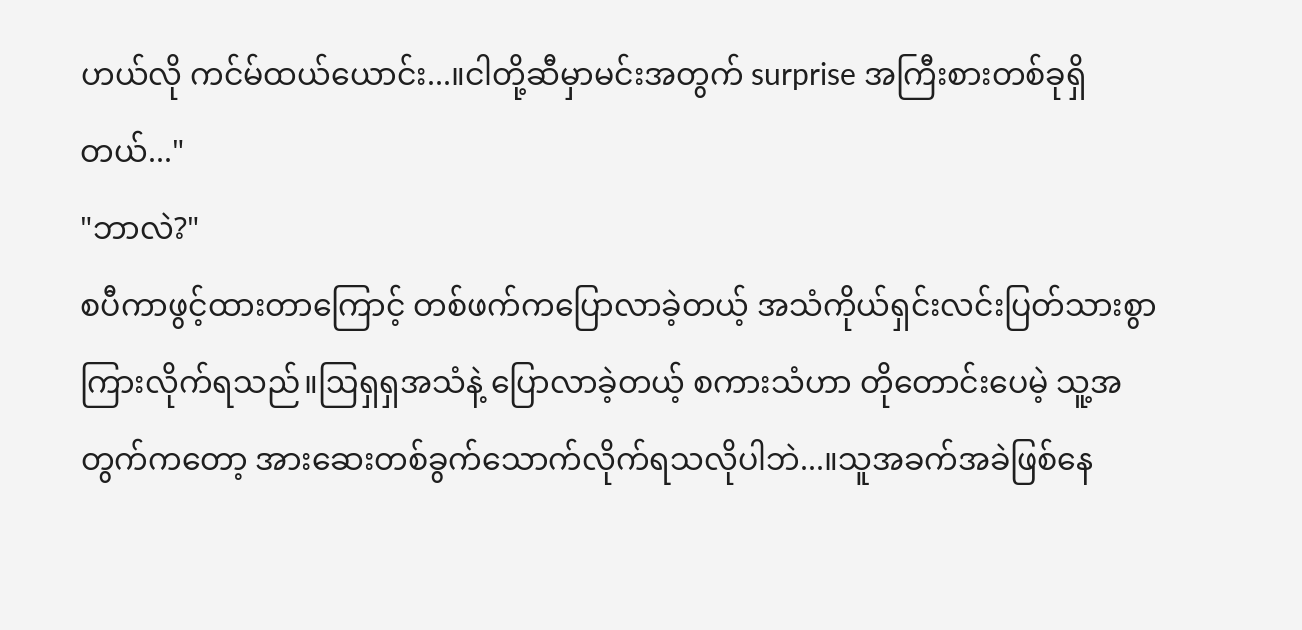ဟယ်လို ကင်မ်ထယ်ယောင်း...။ငါတို့ဆီမှာမင်းအတွက် surprise အကြီးစားတစ်ခုရှိတယ်..."
"ဘာလဲ?"
စပီကာဖွင့်ထားတာကြောင့် တစ်ဖက်ကပြောလာခဲ့တယ့် အသံကိုယ်ရှင်းလင်းပြတ်သားစွာကြားလိုက်ရသည်။ဩရှရှအသံနဲ့ ပြောလာခဲ့တယ့် စကားသံဟာ တိုတောင်းပေမဲ့ သူ့အတွက်ကတော့ အားဆေးတစ်ခွက်သောက်လိုက်ရသလိုပါဘဲ...။သူအခက်အခဲဖြစ်နေ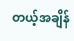တယ့်အချိန်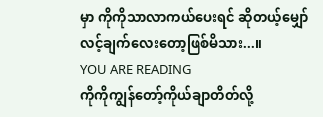မှာ ကိုကိုသာလာကယ်ပေးရင် ဆိုတယ့်မျှော်လင့်ချက်လေးတော့ဖြစ်မိသား...။
YOU ARE READING
ကိုကိုကျွန်တော့်ကိုယ်ချာတိတ်လို့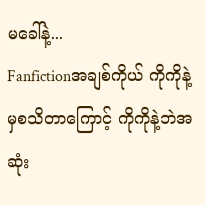မခေါ်နဲ့...
Fanfictionအချစ်ကိုယ် ကိုကိုနဲ့မှစသိတာကြောင့် ကိုကိုနဲ့ဘဲအဆုံး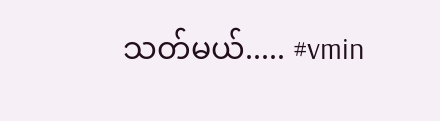သတ်မယ်..... #vmin